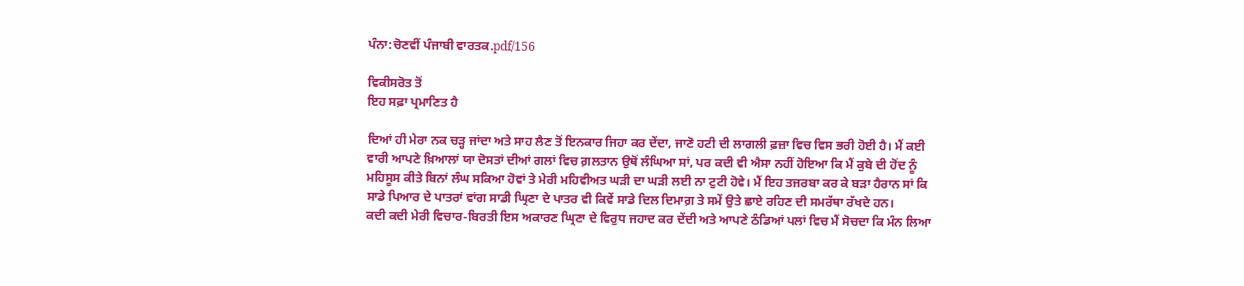ਪੰਨਾ:ਚੋਣਵੀਂ ਪੰਜਾਬੀ ਵਾਰਤਕ.pdf/156

ਵਿਕੀਸਰੋਤ ਤੋਂ
ਇਹ ਸਫ਼ਾ ਪ੍ਰਮਾਣਿਤ ਹੈ

ਦਿਆਂ ਹੀ ਮੇਰਾ ਨਕ ਚੜ੍ਹ ਜਾਂਦਾ ਅਤੇ ਸਾਹ ਲੈਣ ਤੋਂ ਇਨਕਾਰ ਜਿਹਾ ਕਰ ਦੇਂਦਾ, ਜਾਣੋ ਹਟੀ ਦੀ ਲਾਗਲੀ ਫ਼ਜ਼ਾ ਵਿਚ ਵਿਸ ਭਰੀ ਹੋਈ ਹੈ। ਮੈਂ ਕਈ ਵਾਰੀ ਆਪਣੇ ਖ਼ਿਆਲਾਂ ਯਾ ਦੋਸਤਾਂ ਦੀਆਂ ਗਲਾਂ ਵਿਚ ਗ਼ਲਤਾਨ ਉਥੋਂ ਲੰਘਿਆ ਸਾਂ, ਪਰ ਕਦੀ ਵੀ ਐਸਾ ਨਹੀਂ ਹੋਇਆ ਕਿ ਮੈਂ ਕੁਬੇ ਦੀ ਹੋਂਦ ਨੂੰ ਮਹਿਸੂਸ ਕੀਤੇ ਬਿਨਾਂ ਲੰਘ ਸਕਿਆ ਹੋਵਾਂ ਤੇ ਮੇਰੀ ਮਹਿਵੀਅਤ ਘੜੀ ਦਾ ਘੜੀ ਲਈ ਨਾ ਟੁਟੀ ਹੋਵੇ। ਮੈਂ ਇਹ ਤਜਰਬਾ ਕਰ ਕੇ ਬੜਾ ਹੈਰਾਨ ਸਾਂ ਕਿ ਸਾਡੇ ਪਿਆਰ ਦੇ ਪਾਤਰਾਂ ਵਾਂਗ ਸਾਡੀ ਘ੍ਰਿਣਾ ਦੇ ਪਾਤਰ ਵੀ ਕਿਵੇਂ ਸਾਡੇ ਦਿਲ ਦਿਮਾਗ਼ ਤੇ ਸਮੇਂ ਉਤੇ ਛਾਏ ਰਹਿਣ ਦੀ ਸਮਰੱਥਾ ਰੱਖਦੇ ਹਨ।
ਕਦੀ ਕਦੀ ਮੇਰੀ ਵਿਚਾਰ-ਬਿਰਤੀ ਇਸ ਅਕਾਰਣ ਘ੍ਰਿਣਾ ਦੇ ਵਿਰੁਧ ਜਹਾਦ ਕਰ ਦੇਂਦੀ ਅਤੇ ਆਪਣੇ ਠੰਡਿਆਂ ਪਲਾਂ ਵਿਚ ਮੈਂ ਸੋਚਦਾ ਕਿ ਮੰਨ ਲਿਆ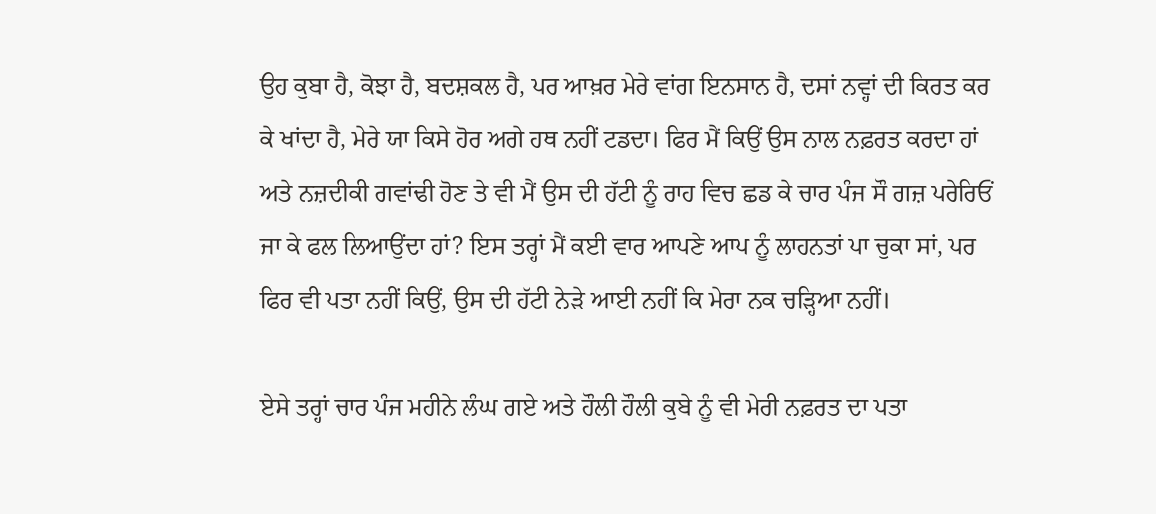ਉਹ ਕੁਬਾ ਹੈ, ਕੋਝਾ ਹੈ, ਬਦਸ਼ਕਲ ਹੈ, ਪਰ ਆਖ਼ਰ ਮੇਰੇ ਵਾਂਗ ਇਨਸਾਨ ਹੈ, ਦਸਾਂ ਨਵ੍ਹਾਂ ਦੀ ਕਿਰਤ ਕਰ ਕੇ ਖਾਂਦਾ ਹੈ, ਮੇਰੇ ਯਾ ਕਿਸੇ ਹੋਰ ਅਗੇ ਹਥ ਨਹੀਂ ਟਡਦਾ। ਫਿਰ ਮੈਂ ਕਿਉਂ ਉਸ ਨਾਲ ਨਫ਼ਰਤ ਕਰਦਾ ਹਾਂ ਅਤੇ ਨਜ਼ਦੀਕੀ ਗਵਾਂਢੀ ਹੋਣ ਤੇ ਵੀ ਮੈਂ ਉਸ ਦੀ ਹੱਟੀ ਨੂੰ ਰਾਹ ਵਿਚ ਛਡ ਕੇ ਚਾਰ ਪੰਜ ਸੌ ਗਜ਼ ਪਰੇਰਿਓਂ ਜਾ ਕੇ ਫਲ ਲਿਆਉਂਦਾ ਹਾਂ? ਇਸ ਤਰ੍ਹਾਂ ਮੈਂ ਕਈ ਵਾਰ ਆਪਣੇ ਆਪ ਨੂੰ ਲਾਹਨਤਾਂ ਪਾ ਚੁਕਾ ਸਾਂ, ਪਰ ਫਿਰ ਵੀ ਪਤਾ ਨਹੀਂ ਕਿਉਂ, ਉਸ ਦੀ ਹੱਟੀ ਨੇੜੇ ਆਈ ਨਹੀਂ ਕਿ ਮੇਰਾ ਨਕ ਚੜ੍ਹਿਆ ਨਹੀਂ।

ਏਸੇ ਤਰ੍ਹਾਂ ਚਾਰ ਪੰਜ ਮਹੀਨੇ ਲੰਘ ਗਏ ਅਤੇ ਹੌਲੀ ਹੌਲੀ ਕੁਬੇ ਨੂੰ ਵੀ ਮੇਰੀ ਨਫ਼ਰਤ ਦਾ ਪਤਾ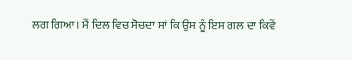ਲਗ ਗਿਆ। ਮੈਂ ਦਿਲ ਵਿਚ ਸੋਚਦਾ ਸਾਂ ਕਿ ਉਸ ਨੂੰ ਇਸ ਗਲ ਦਾ ਕਿਵੇਂ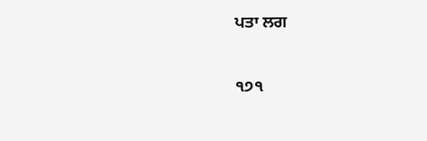ਪਤਾ ਲਗ

੧੭੧